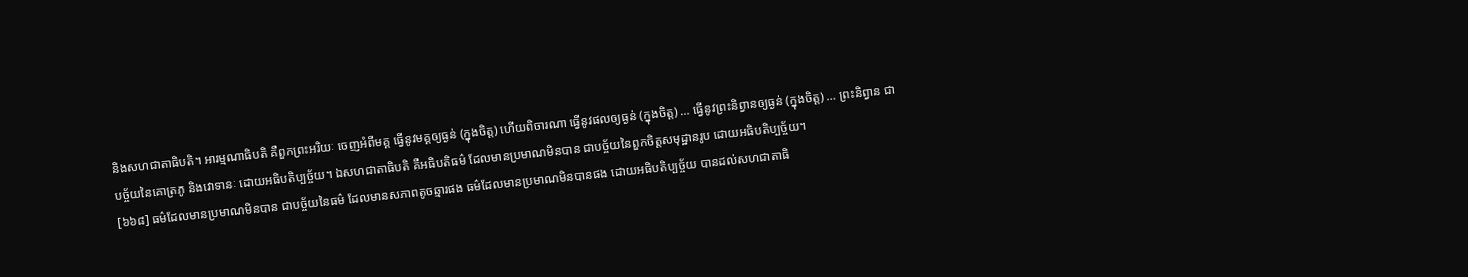និងសហជាតាធិបតិ។ អារម្មណាធិបតិ គឺពួកព្រះអរិយៈ ចេញអំពីមគ្គ ធ្វើនូវមគ្គឲ្យធ្ងន់ (ក្នុងចិត្ត) ហើយពិចារណា ធ្វើនូវផលឲ្យធ្ងន់ (ក្នុងចិត្ត) … ធ្វើនូវព្រះនិព្វានឲ្យធ្ងន់ (ក្នុងចិត្ត) … ព្រះនិព្វាន ជាបច្ច័យនៃគោត្រភូ និងវោទានៈ ដោយអធិបតិប្បច្ច័យ។ ឯសហជាតាធិបតិ គឺអធិបតិធម៌ ដែលមានប្រមាណមិនបាន ជាបច្ច័យនៃពួកចិត្តសមុដ្ឋានរូប ដោយអធិបតិប្បច្ច័យ។
[៦៦៨] ធម៌ដែលមានប្រមាណមិនបាន ជាបច្ច័យនៃធម៌ ដែលមានសភាពតូចឆ្មារផង ធម៌ដែលមានប្រមាណមិនបានផង ដោយអធិបតិប្បច្ច័យ បានដល់សហជាតាធិ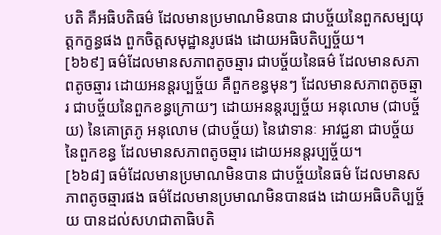បតិ គឺអធិបតិធម៌ ដែលមានប្រមាណមិនបាន ជាបច្ច័យនៃពួកសម្បយុត្តកក្ខន្ធផង ពួកចិត្តសមុដ្ឋានរូបផង ដោយអធិបតិប្បច្ច័យ។
[៦៦៩] ធម៌ដែលមានសភាពតូចឆ្មារ ជាបច្ច័យនៃធម៌ ដែលមានសភាពតូចឆ្មារ ដោយអនន្តរប្បច្ច័យ គឺពួកខន្ធមុនៗ ដែលមានសភាពតូចឆ្មារ ជាបច្ច័យនៃពួកខន្ធក្រោយៗ ដោយអនន្តរប្បច្ច័យ អនុលោម (ជាបច្ច័យ) នៃគោត្រភូ អនុលោម (ជាបច្ច័យ) នៃវោទានៈ អាវជ្ជនា ជាបច្ច័យនៃពួកខន្ធ ដែលមានសភាពតូចឆ្មារ ដោយអនន្តរប្បច្ច័យ។
[៦៦៨] ធម៌ដែលមានប្រមាណមិនបាន ជាបច្ច័យនៃធម៌ ដែលមានសភាពតូចឆ្មារផង ធម៌ដែលមានប្រមាណមិនបានផង ដោយអធិបតិប្បច្ច័យ បានដល់សហជាតាធិបតិ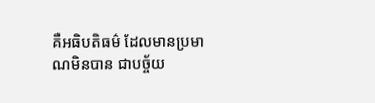គឺអធិបតិធម៌ ដែលមានប្រមាណមិនបាន ជាបច្ច័យ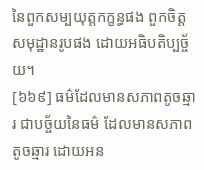នៃពួកសម្បយុត្តកក្ខន្ធផង ពួកចិត្តសមុដ្ឋានរូបផង ដោយអធិបតិប្បច្ច័យ។
[៦៦៩] ធម៌ដែលមានសភាពតូចឆ្មារ ជាបច្ច័យនៃធម៌ ដែលមានសភាពតូចឆ្មារ ដោយអន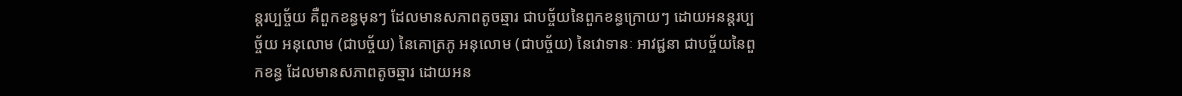ន្តរប្បច្ច័យ គឺពួកខន្ធមុនៗ ដែលមានសភាពតូចឆ្មារ ជាបច្ច័យនៃពួកខន្ធក្រោយៗ ដោយអនន្តរប្បច្ច័យ អនុលោម (ជាបច្ច័យ) នៃគោត្រភូ អនុលោម (ជាបច្ច័យ) នៃវោទានៈ អាវជ្ជនា ជាបច្ច័យនៃពួកខន្ធ ដែលមានសភាពតូចឆ្មារ ដោយអន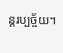ន្តរប្បច្ច័យ។